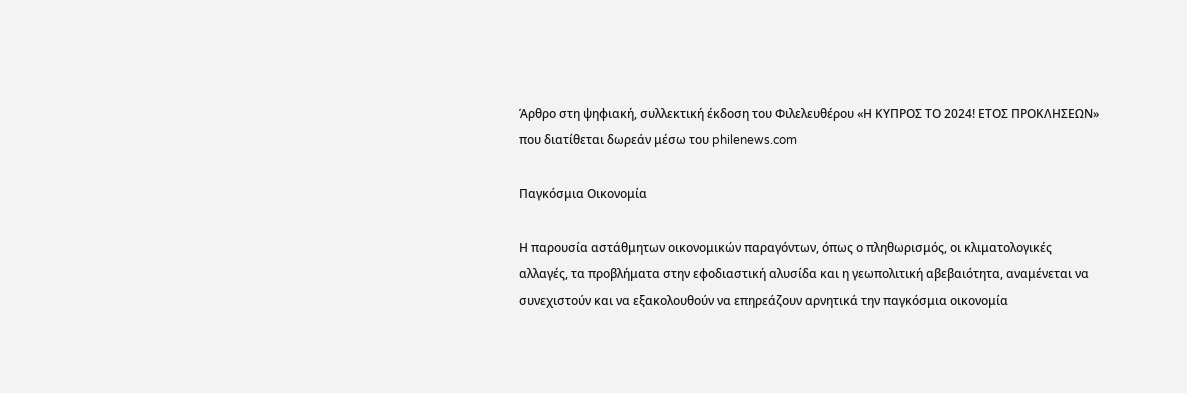Άρθρο στη ψηφιακή, συλλεκτική έκδοση του Φιλελευθέρου «Η ΚΥΠΡΟΣ ΤΟ 2024! ΕΤΟΣ ΠΡΟΚΛΗΣΕΩΝ» που διατίθεται δωρεάν μέσω του philenews.com

Παγκόσμια Οικονομία

Η παρουσία αστάθμητων οικονομικών παραγόντων, όπως ο πληθωρισμός, οι κλιματολογικές αλλαγές, τα προβλήματα στην εφοδιαστική αλυσίδα και η γεωπολιτική αβεβαιότητα, αναμένεται να συνεχιστούν και να εξακολουθούν να επηρεάζουν αρνητικά την παγκόσμια οικονομία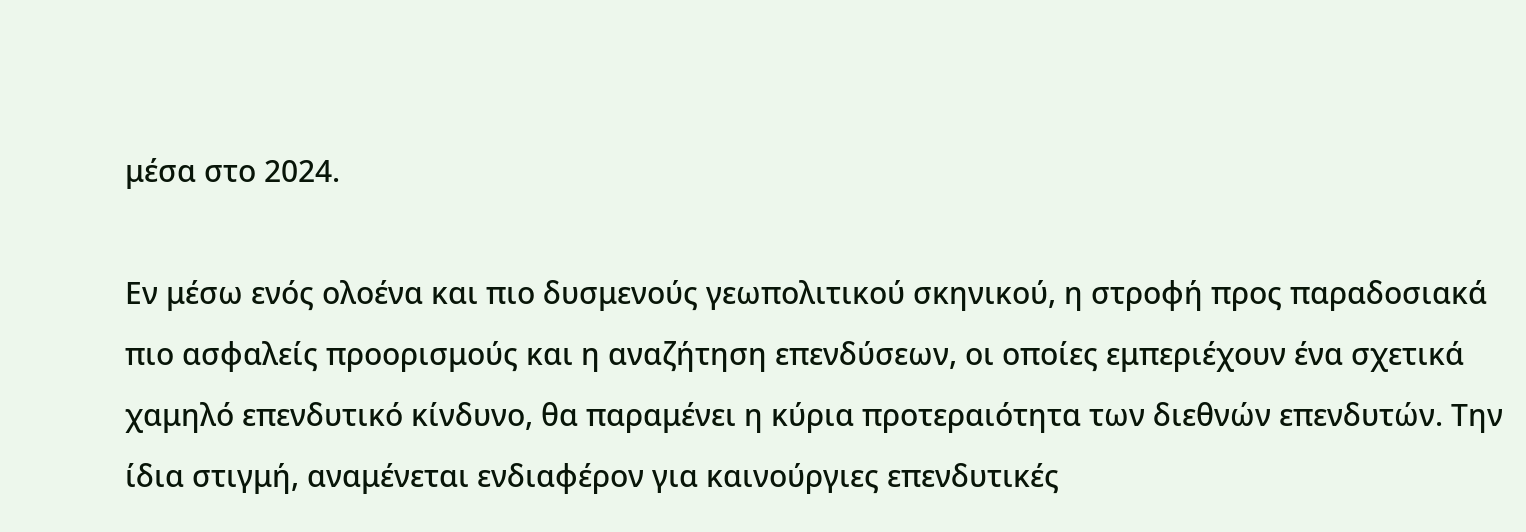μέσα στο 2024.

Εν μέσω ενός ολοένα και πιο δυσμενούς γεωπολιτικού σκηνικού, η στροφή προς παραδοσιακά πιο ασφαλείς προορισμούς και η αναζήτηση επενδύσεων, οι οποίες εμπεριέχουν ένα σχετικά χαμηλό επενδυτικό κίνδυνο, θα παραμένει η κύρια προτεραιότητα των διεθνών επενδυτών. Την ίδια στιγμή, αναμένεται ενδιαφέρον για καινούργιες επενδυτικές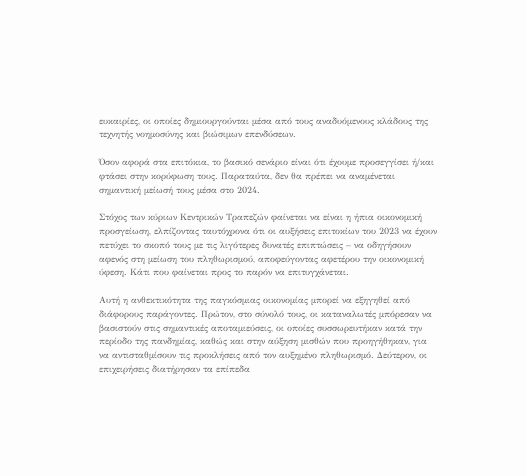ευκαιρίες, οι οποίες δημιουργούνται μέσα από τους αναδυόμενους κλάδους της τεχνητής νοημοσύνης και βιώσιμων επενδύσεων.

Όσον αφορά στα επιτόκια, το βασικό σενάριο είναι ότι έχουμε προσεγγίσει ή/και φτάσει στην κορύφωση τους. Παραταύτα, δεν θα πρέπει να αναμένεται σημαντική μείωσή τους μέσα στο 2024.

Στόχος των κύριων Κεντρικών Τραπεζών φαίνεται να είναι η ήπια οικονομική προσγείωση, ελπίζοντας ταυτόχρονα ότι οι αυξήσεις επιτοκίων του 2023 να έχουν πετύχει το σκοπό τους με τις λιγότερες δυνατές επιπτώσεις – να οδηγήσουν αφενός στη μείωση του πληθωρισμού, αποφεύγοντας αφετέρου την οικονομική ύφεση. Κάτι που φαίνεται προς το παρόν να επιτυγχάνεται.

Αυτή η ανθεκτικότητα της παγκόσμιας οικονομίας μπορεί να εξηγηθεί από διάφορους παράγοντες. Πρώτον, στο σύνολό τους, οι καταναλωτές μπόρεσαν να βασιστούν στις σημαντικές αποταμιεύσεις, οι οποίες συσσωρευτήκαν κατά την περίοδο της πανδημίας, καθώς και στην αύξηση μισθών που προηγήθηκαν, για να αντισταθμίσουν τις προκλήσεις από τον αυξημένο πληθωρισμό. Δεύτερον, οι επιχειρήσεις διατήρησαν τα επίπεδα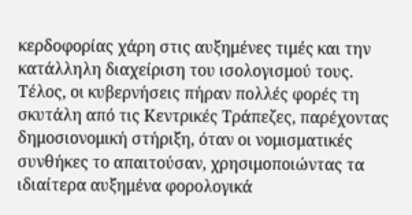κερδοφορίας χάρη στις αυξημένες τιμές και την κατάλληλη διαχείριση του ισολογισμού τους. Τέλος, οι κυβερνήσεις πήραν πολλές φορές τη σκυτάλη από τις Κεντρικές Τράπεζες, παρέχοντας δημοσιονομική στήριξη, όταν οι νομισματικές συνθήκες το απαιτούσαν, χρησιμοποιώντας τα ιδιαίτερα αυξημένα φορολογικά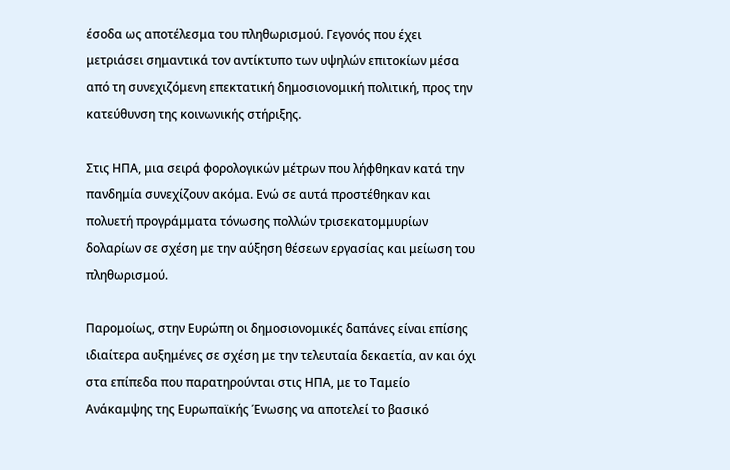έσοδα ως αποτέλεσμα του πληθωρισμού. Γεγονός που έχει μετριάσει σημαντικά τον αντίκτυπο των υψηλών επιτοκίων μέσα από τη συνεχιζόμενη επεκτατική δημοσιονομική πολιτική, προς την κατεύθυνση της κοινωνικής στήριξης.

Στις ΗΠΑ, μια σειρά φορολογικών μέτρων που λήφθηκαν κατά την πανδημία συνεχίζουν ακόμα. Ενώ σε αυτά προστέθηκαν και πολυετή προγράμματα τόνωσης πολλών τρισεκατομμυρίων δολαρίων σε σχέση με την αύξηση θέσεων εργασίας και μείωση του πληθωρισμού.

Παρομοίως, στην Ευρώπη οι δημοσιονομικές δαπάνες είναι επίσης ιδιαίτερα αυξημένες σε σχέση με την τελευταία δεκαετία, αν και όχι στα επίπεδα που παρατηρούνται στις ΗΠΑ, με το Ταμείο Ανάκαμψης της Ευρωπαϊκής Ένωσης να αποτελεί το βασικό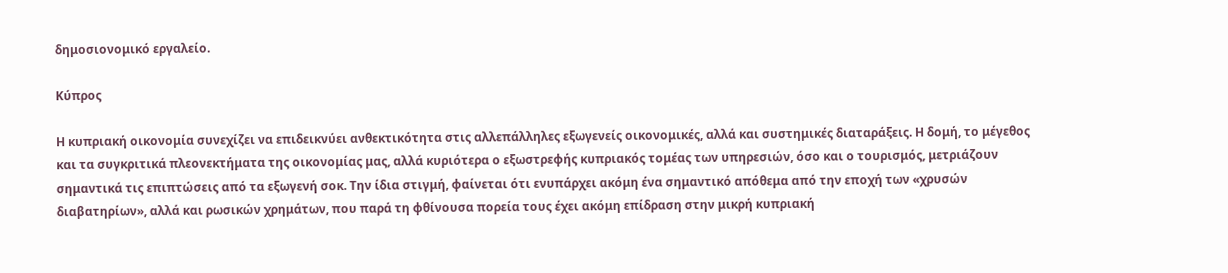δημοσιονομικό εργαλείο.

Κύπρος

Η κυπριακή οικονομία συνεχίζει να επιδεικνύει ανθεκτικότητα στις αλλεπάλληλες εξωγενείς οικονομικές, αλλά και συστημικές διαταράξεις. Η δομή, το μέγεθος και τα συγκριτικά πλεονεκτήματα της οικονομίας μας, αλλά κυριότερα ο εξωστρεφής κυπριακός τομέας των υπηρεσιών, όσο και ο τουρισμός, μετριάζουν σημαντικά τις επιπτώσεις από τα εξωγενή σοκ. Την ίδια στιγμή, φαίνεται ότι ενυπάρχει ακόμη ένα σημαντικό απόθεμα από την εποχή των «χρυσών διαβατηρίων», αλλά και ρωσικών χρημάτων, που παρά τη φθίνουσα πορεία τους έχει ακόμη επίδραση στην μικρή κυπριακή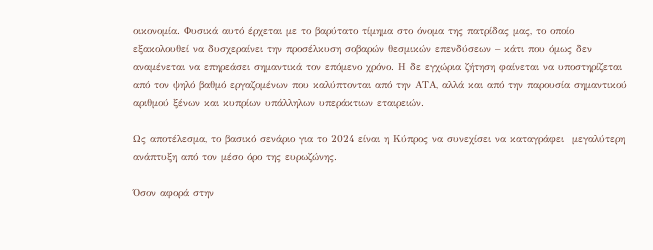οικονομία. Φυσικά αυτό έρχεται με το βαρύτατο τίμημα στο όνομα της πατρίδας μας, το οποίο εξακολουθεί να δυσχεραίνει την προσέλκυση σοβαρών θεσμικών επενδύσεων – κάτι που όμως δεν αναμένεται να επηρεάσει σημαντικά τον επόμενο χρόνο. Η δε εγχώρια ζήτηση φαίνεται να υποστηρίζεται από τον ψηλό βαθμό εργαζομένων που καλύπτονται από την ΑΤΑ, αλλά και από την παρουσία σημαντικού αριθμού ξένων και κυπρίων υπάλληλων υπεράκτιων εταιρειών.

Ως αποτέλεσμα, το βασικό σενάριο για το 2024 είναι η Κύπρος να συνεχίσει να καταγράφει  μεγαλύτερη ανάπτυξη από τον μέσο όρο της ευρωζώνης.

Όσον αφορά στην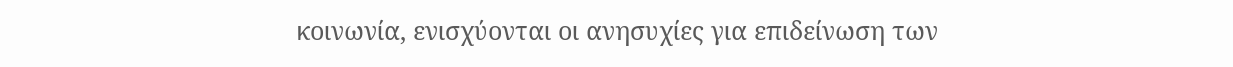κοινωνία, ενισχύονται οι ανησυχίες για επιδείνωση των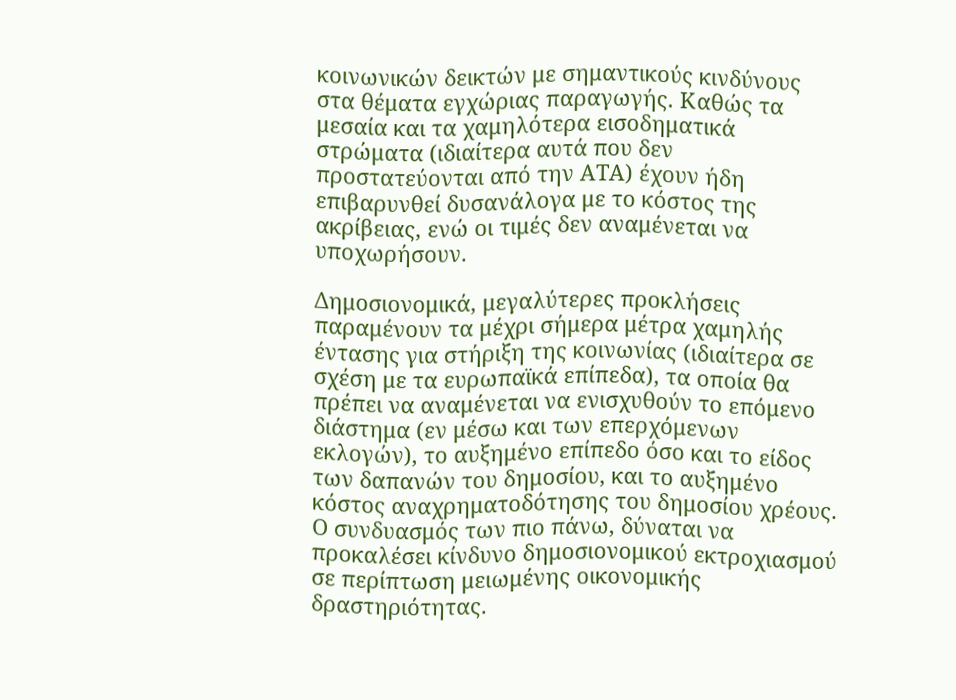κοινωνικών δεικτών με σημαντικούς κινδύνους στα θέματα εγχώριας παραγωγής. Καθώς τα μεσαία και τα χαμηλότερα εισοδηματικά στρώματα (ιδιαίτερα αυτά που δεν προστατεύονται από την ΑΤΑ) έχουν ήδη επιβαρυνθεί δυσανάλογα με το κόστος της ακρίβειας, ενώ οι τιμές δεν αναμένεται να υποχωρήσουν.

Δημοσιονομικά, μεγαλύτερες προκλήσεις παραμένουν τα μέχρι σήμερα μέτρα χαμηλής έντασης για στήριξη της κοινωνίας (ιδιαίτερα σε σχέση με τα ευρωπαϊκά επίπεδα), τα οποία θα πρέπει να αναμένεται να ενισχυθούν το επόμενο διάστημα (εν μέσω και των επερχόμενων εκλογών), το αυξημένο επίπεδο όσο και το είδος των δαπανών του δημοσίου, και το αυξημένο κόστος αναχρηματοδότησης του δημοσίου χρέους. Ο συνδυασμός των πιο πάνω, δύναται να προκαλέσει κίνδυνο δημοσιονομικού εκτροχιασμού σε περίπτωση μειωμένης οικονομικής δραστηριότητας.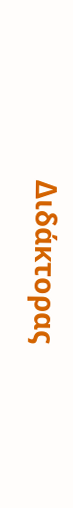Διδάκτορας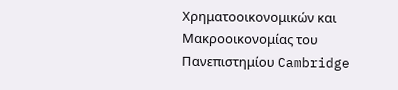Χρηματοοικονομικών και Μακροοικονομίας του Πανεπιστημίου Cambridge